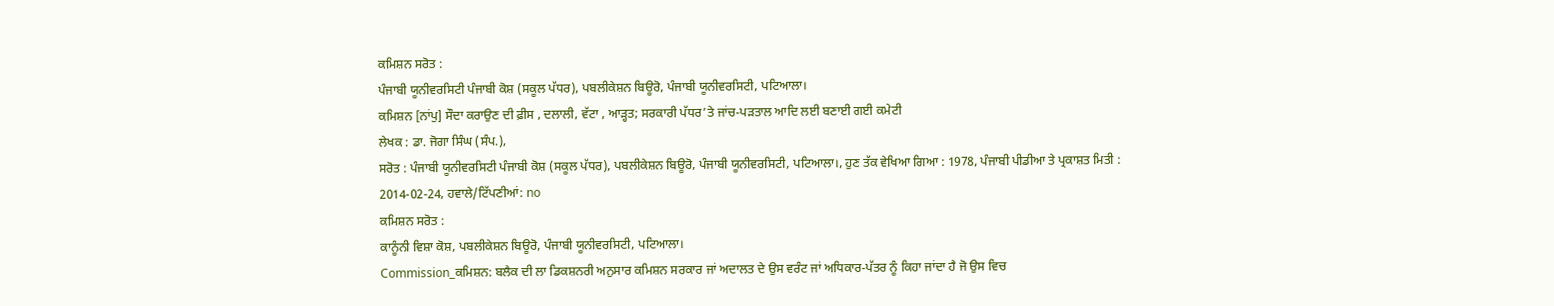ਕਮਿਸ਼ਨ ਸਰੋਤ :
ਪੰਜਾਬੀ ਯੂਨੀਵਰਸਿਟੀ ਪੰਜਾਬੀ ਕੋਸ਼ (ਸਕੂਲ ਪੱਧਰ), ਪਬਲੀਕੇਸ਼ਨ ਬਿਊਰੋ, ਪੰਜਾਬੀ ਯੂਨੀਵਰਸਿਟੀ, ਪਟਿਆਲਾ।
ਕਮਿਸ਼ਨ [ਨਾਂਪੁ] ਸੌਦਾ ਕਰਾਉਣ ਦੀ ਫ਼ੀਸ , ਦਲਾਲੀ, ਵੱਟਾ , ਆੜ੍ਹਤ; ਸਰਕਾਰੀ ਪੱਧਰ’ਤੇ ਜਾਂਚ-ਪੜਤਾਲ ਆਦਿ ਲਈ ਬਣਾਈ ਗਈ ਕਮੇਟੀ
ਲੇਖਕ : ਡਾ. ਜੋਗਾ ਸਿੰਘ (ਸੰਪ.),
ਸਰੋਤ : ਪੰਜਾਬੀ ਯੂਨੀਵਰਸਿਟੀ ਪੰਜਾਬੀ ਕੋਸ਼ (ਸਕੂਲ ਪੱਧਰ), ਪਬਲੀਕੇਸ਼ਨ ਬਿਊਰੋ, ਪੰਜਾਬੀ ਯੂਨੀਵਰਸਿਟੀ, ਪਟਿਆਲਾ।, ਹੁਣ ਤੱਕ ਵੇਖਿਆ ਗਿਆ : 1978, ਪੰਜਾਬੀ ਪੀਡੀਆ ਤੇ ਪ੍ਰਕਾਸ਼ਤ ਮਿਤੀ : 2014-02-24, ਹਵਾਲੇ/ਟਿੱਪਣੀਆਂ: no
ਕਮਿਸ਼ਨ ਸਰੋਤ :
ਕਾਨੂੰਨੀ ਵਿਸ਼ਾ ਕੋਸ਼, ਪਬਲੀਕੇਸ਼ਨ ਬਿਊਰੋ, ਪੰਜਾਬੀ ਯੂਨੀਵਰਸਿਟੀ, ਪਟਿਆਲਾ।
Commission_ਕਮਿਸ਼ਨ: ਬਲੈਕ ਦੀ ਲਾ ਡਿਕਸ਼ਨਰੀ ਅਨੁਸਾਰ ਕਮਿਸ਼ਨ ਸਰਕਾਰ ਜਾਂ ਅਦਾਲਤ ਦੇ ਉਸ ਵਰੰਟ ਜਾਂ ਅਧਿਕਾਰ-ਪੱਤਰ ਨੂੰ ਕਿਹਾ ਜਾਂਦਾ ਹੈ ਜੋ ਉਸ ਵਿਚ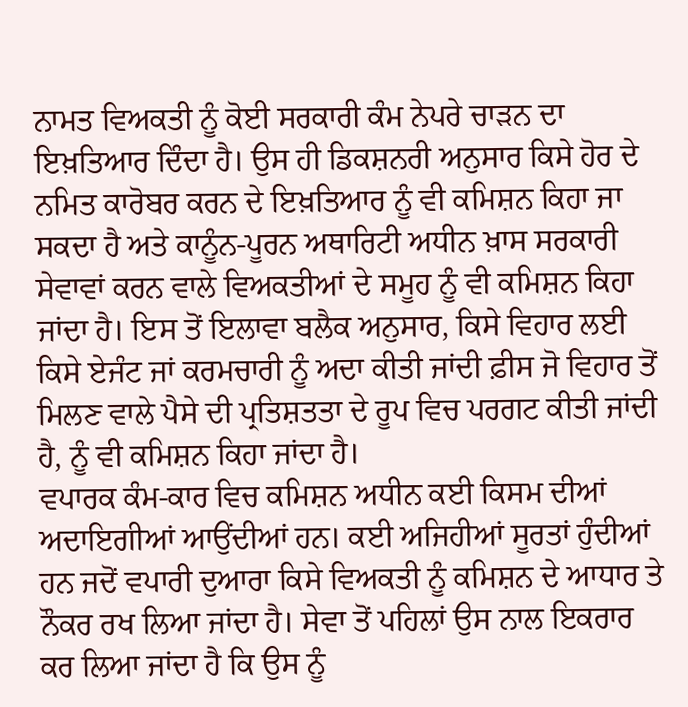ਨਾਮਤ ਵਿਅਕਤੀ ਨੂੰ ਕੋਈ ਸਰਕਾਰੀ ਕੰਮ ਨੇਪਰੇ ਚਾੜਨ ਦਾ ਇਖ਼ਤਿਆਰ ਦਿੰਦਾ ਹੈ। ਉਸ ਹੀ ਡਿਕਸ਼ਨਰੀ ਅਨੁਸਾਰ ਕਿਸੇ ਹੋਰ ਦੇ ਨਮਿਤ ਕਾਰੋਬਰ ਕਰਨ ਦੇ ਇਖ਼ਤਿਆਰ ਨੂੰ ਵੀ ਕਮਿਸ਼ਨ ਕਿਹਾ ਜਾ ਸਕਦਾ ਹੈ ਅਤੇ ਕਾਨੂੰਨ-ਪੂਰਨ ਅਥਾਰਿਟੀ ਅਧੀਨ ਖ਼ਾਸ ਸਰਕਾਰੀ ਸੇਵਾਵਾਂ ਕਰਨ ਵਾਲੇ ਵਿਅਕਤੀਆਂ ਦੇ ਸਮੂਹ ਨੂੰ ਵੀ ਕਮਿਸ਼ਨ ਕਿਹਾ ਜਾਂਦਾ ਹੈ। ਇਸ ਤੋਂ ਇਲਾਵਾ ਬਲੈਕ ਅਨੁਸਾਰ, ਕਿਸੇ ਵਿਹਾਰ ਲਈ ਕਿਸੇ ਏਜੰਟ ਜਾਂ ਕਰਮਚਾਰੀ ਨੂੰ ਅਦਾ ਕੀਤੀ ਜਾਂਦੀ ਫ਼ੀਸ ਜੋ ਵਿਹਾਰ ਤੋਂ ਮਿਲਣ ਵਾਲੇ ਪੈਸੇ ਦੀ ਪ੍ਰਤਿਸ਼ਤਤਾ ਦੇ ਰੂਪ ਵਿਚ ਪਰਗਟ ਕੀਤੀ ਜਾਂਦੀ ਹੈ, ਨੂੰ ਵੀ ਕਮਿਸ਼ਨ ਕਿਹਾ ਜਾਂਦਾ ਹੈ।
ਵਪਾਰਕ ਕੰਮ-ਕਾਰ ਵਿਚ ਕਮਿਸ਼ਨ ਅਧੀਨ ਕਈ ਕਿਸਮ ਦੀਆਂ ਅਦਾਇਗੀਆਂ ਆਉਂਦੀਆਂ ਹਨ। ਕਈ ਅਜਿਹੀਆਂ ਸੂਰਤਾਂ ਹੁੰਦੀਆਂ ਹਨ ਜਦੋਂ ਵਪਾਰੀ ਦੁਆਰਾ ਕਿਸੇ ਵਿਅਕਤੀ ਨੂੰ ਕਮਿਸ਼ਨ ਦੇ ਆਧਾਰ ਤੇ ਨੌਕਰ ਰਖ ਲਿਆ ਜਾਂਦਾ ਹੈ। ਸੇਵਾ ਤੋਂ ਪਹਿਲਾਂ ਉਸ ਨਾਲ ਇਕਰਾਰ ਕਰ ਲਿਆ ਜਾਂਦਾ ਹੈ ਕਿ ਉਸ ਨੂੰ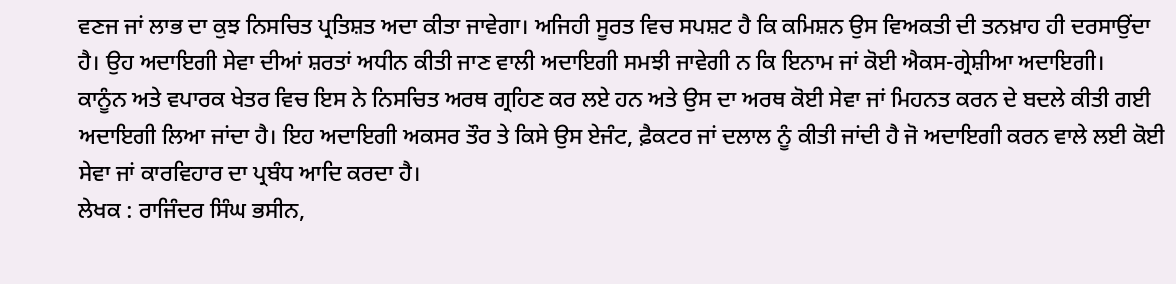ਵਣਜ ਜਾਂ ਲਾਭ ਦਾ ਕੁਝ ਨਿਸਚਿਤ ਪ੍ਰਤਿਸ਼ਤ ਅਦਾ ਕੀਤਾ ਜਾਵੇਗਾ। ਅਜਿਹੀ ਸੂਰਤ ਵਿਚ ਸਪਸ਼ਟ ਹੈ ਕਿ ਕਮਿਸ਼ਨ ਉਸ ਵਿਅਕਤੀ ਦੀ ਤਨਖ਼ਾਹ ਹੀ ਦਰਸਾਉਂਦਾ ਹੈ। ਉਹ ਅਦਾਇਗੀ ਸੇਵਾ ਦੀਆਂ ਸ਼ਰਤਾਂ ਅਧੀਨ ਕੀਤੀ ਜਾਣ ਵਾਲੀ ਅਦਾਇਗੀ ਸਮਝੀ ਜਾਵੇਗੀ ਨ ਕਿ ਇਨਾਮ ਜਾਂ ਕੋਈ ਐਕਸ-ਗ੍ਰੇਸ਼ੀਆ ਅਦਾਇਗੀ।
ਕਾਨੂੰਨ ਅਤੇ ਵਪਾਰਕ ਖੇਤਰ ਵਿਚ ਇਸ ਨੇ ਨਿਸਚਿਤ ਅਰਥ ਗ੍ਰਹਿਣ ਕਰ ਲਏ ਹਨ ਅਤੇ ਉਸ ਦਾ ਅਰਥ ਕੋਈ ਸੇਵਾ ਜਾਂ ਮਿਹਨਤ ਕਰਨ ਦੇ ਬਦਲੇ ਕੀਤੀ ਗਈ ਅਦਾਇਗੀ ਲਿਆ ਜਾਂਦਾ ਹੈ। ਇਹ ਅਦਾਇਗੀ ਅਕਸਰ ਤੌਰ ਤੇ ਕਿਸੇ ਉਸ ਏਜੰਟ, ਫ਼ੈਕਟਰ ਜਾਂ ਦਲਾਲ ਨੂੰ ਕੀਤੀ ਜਾਂਦੀ ਹੈ ਜੋ ਅਦਾਇਗੀ ਕਰਨ ਵਾਲੇ ਲਈ ਕੋਈ ਸੇਵਾ ਜਾਂ ਕਾਰਵਿਹਾਰ ਦਾ ਪ੍ਰਬੰਧ ਆਦਿ ਕਰਦਾ ਹੈ।
ਲੇਖਕ : ਰਾਜਿੰਦਰ ਸਿੰਘ ਭਸੀਨ,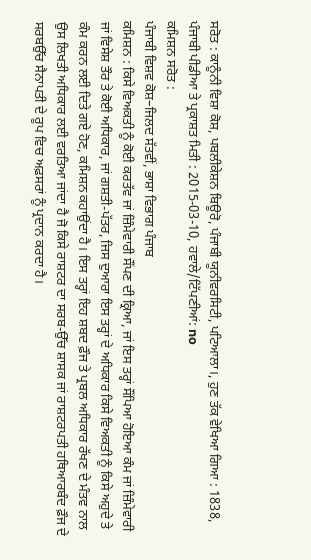ਸਰੋਤ : ਕਾਨੂੰਨੀ ਵਿਸ਼ਾ ਕੋਸ਼, ਪਬਲੀਕੇਸ਼ਨ ਬਿਊਰੋ, ਪੰਜਾਬੀ ਯੂਨੀਵਰਸਿਟੀ, ਪਟਿਆਲਾ।, ਹੁਣ ਤੱਕ ਵੇਖਿਆ ਗਿਆ : 1838, ਪੰਜਾਬੀ ਪੀਡੀਆ ਤੇ ਪ੍ਰਕਾਸ਼ਤ ਮਿਤੀ : 2015-03-10, ਹਵਾਲੇ/ਟਿੱਪਣੀਆਂ: no
ਕਮਿਸ਼ਨ ਸਰੋਤ :
ਪੰਜਾਬੀ ਵਿਸ਼ਵ ਕੋਸ਼–ਜਿਲਦ ਸੱਤਵੀਂ, ਭਾਸ਼ਾ ਵਿਭਾਗ ਪੰਜਾਬ
ਕਮਿਸ਼ਨ : ਕਿਸੇ ਵਿਅਕਤੀ ਨੂੰ ਕੋਈ ਕਰਤੱਵ ਜਾਂ ਜ਼ਿੰਮੇਵਾਰੀ ਸੌਂਪਣ ਦੀ ਕ੍ਰਿਆ, ਜਾਂ ਇਸ ਤਰ੍ਹਾਂ ਸੌਂਪਿਆ ਹੋਇਆ ਕੰਮ ਜਾਂ ਜ਼ਿੰਮੇਵਾਰੀ ਜਾਂ ਵਿਸੇਸ਼ ਤੌਰ ਤੇ ਕੋਈ ਅਧਿਕਾਰ, ਜਾਂ ਗਸ਼ਤੀ-ਪੱਤਰ, ਜਿਸ ਦੁਆਰਾ ਇਸ ਤਰ੍ਹਾਂ ਦੇ ਅਧਿਕਾਰ ਕਿਸੇ ਵਿਅਕਤੀ ਨੂੰ ਕਿਸੇ ਅਹੁਦੇ ਤੇ ਕੰਮ ਕਰਨ ਲਈ ਦਿਤੇ ਗਏ ਹੋਣ, ਕਮਿਸ਼ਨ ਕਹਾਉਂਦਾ ਹੈ। ਇਸ ਤਰ੍ਹਾਂ ਇਹ ਸ਼ਬਦ ਫ਼ੌਜ ਤੇ ਪ੍ਰਬਲ ਅਧਿਕਾਰ ਰੱਖਣ ਦੇ ਮੰਤਵ ਨਾਲ ਉਸ ਲਿਖਤੀ ਅਧਿਕਾਰ ਲਈ ਵਰਤਿਆ ਜਾਂਦਾ ਹੈ ਜੋ ਕਿਸੇ ਰਾਸ਼ਟਰ ਦਾ ਸਰਬ-ਉੱਚ ਸ਼ਾਸਕ ਜਾਂ ਰਾਸ਼ਟਰਪਤੀ ਹਥਿਆਰਬੰਦ ਫ਼ੌਜ ਦੇ ਸਰਬਉੱਚ ਸੈਨਾਪਤੀ ਦੇ ਰੂਪ ਵਿਚ ਅਫ਼ਸਰਾਂ ਨੂੰ ਪ੍ਰਦਾਨ ਕਰਦਾ ਹੈ।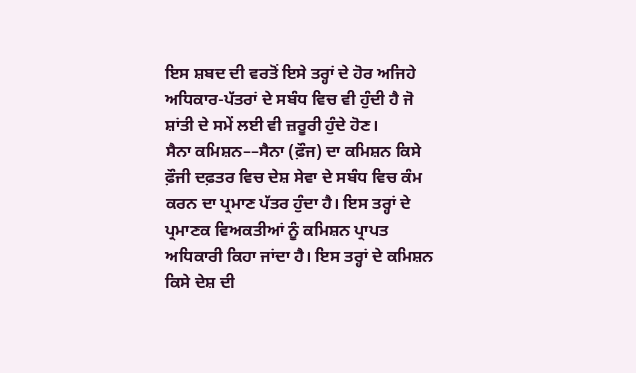ਇਸ ਸ਼ਬਦ ਦੀ ਵਰਤੋਂ ਇਸੇ ਤਰ੍ਹਾਂ ਦੇ ਹੋਰ ਅਜਿਹੇ ਅਧਿਕਾਰ-ਪੱਤਰਾਂ ਦੇ ਸਬੰਧ ਵਿਚ ਵੀ ਹੁੰਦੀ ਹੈ ਜੋ ਸ਼ਾਂਤੀ ਦੇ ਸਮੇਂ ਲਈ ਵੀ ਜ਼ਰੂਰੀ ਹੁੰਦੇ ਹੋਣ।
ਸੈਨਾ ਕਮਿਸ਼ਨ––ਸੈਨਾ (ਫ਼ੌਜ) ਦਾ ਕਮਿਸ਼ਨ ਕਿਸੇ ਫ਼ੌਜੀ ਦਫ਼ਤਰ ਵਿਚ ਦੇਸ਼ ਸੇਵਾ ਦੇ ਸਬੰਧ ਵਿਚ ਕੰਮ ਕਰਨ ਦਾ ਪ੍ਰਮਾਣ ਪੱਤਰ ਹੁੰਦਾ ਹੈ। ਇਸ ਤਰ੍ਹਾਂ ਦੇ ਪ੍ਰਮਾਣਕ ਵਿਅਕਤੀਆਂ ਨੂੰ ਕਮਿਸ਼ਨ ਪ੍ਰਾਪਤ ਅਧਿਕਾਰੀ ਕਿਹਾ ਜਾਂਦਾ ਹੈ। ਇਸ ਤਰ੍ਹਾਂ ਦੇ ਕਮਿਸ਼ਨ ਕਿਸੇ ਦੇਸ਼ ਦੀ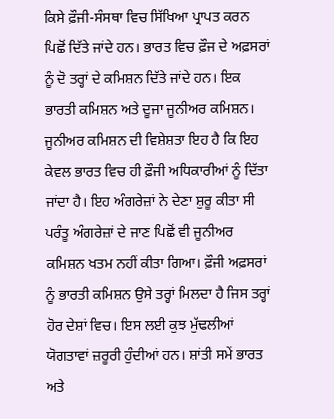ਕਿਸੇ ਫ਼ੌਜੀ-ਸੰਸਥਾ ਵਿਚ ਸਿੱਖਿਆ ਪ੍ਰਾਪਤ ਕਰਨ ਪਿਛੋਂ ਦਿੱਤੇ ਜਾਂਦੇ ਹਨ। ਭਾਰਤ ਵਿਚ ਫ਼ੌਜ ਦੇ ਅਫ਼ਸਰਾਂ ਨੂੰ ਦੋ ਤਰ੍ਹਾਂ ਦੇ ਕਮਿਸ਼ਨ ਦਿੱਤੇ ਜਾਂਦੇ ਹਨ। ਇਕ ਭਾਰਤੀ ਕਮਿਸ਼ਨ ਅਤੇ ਦੂਜਾ ਜੂਨੀਅਰ ਕਮਿਸ਼ਨ। ਜੂਨੀਅਰ ਕਮਿਸ਼ਨ ਦੀ ਵਿਸ਼ੇਸ਼ਤਾ ਇਹ ਹੈ ਕਿ ਇਹ ਕੇਵਲ ਭਾਰਤ ਵਿਚ ਹੀ ਫ਼ੌਜੀ ਅਧਿਕਾਰੀਆਂ ਨੂੰ ਦਿੱਤਾ ਜਾਂਦਾ ਹੈ। ਇਹ ਅੰਗਰੇਜ਼ਾਂ ਨੇ ਦੇਣਾ ਸ਼ੁਰੂ ਕੀਤਾ ਸੀ ਪਰੰਤੂ ਅੰਗਰੇਜ਼ਾਂ ਦੇ ਜਾਣ ਪਿਛੋਂ ਵੀ ਜੂਨੀਅਰ ਕਮਿਸ਼ਨ ਖਤਮ ਨਹੀਂ ਕੀਤਾ ਗਿਆ। ਫ਼ੌਜੀ ਅਫ਼ਸਰਾਂ ਨੂੰ ਭਾਰਤੀ ਕਮਿਸ਼ਨ ਉਸੇ ਤਰ੍ਹਾਂ ਮਿਲਦਾ ਹੈ ਜਿਸ ਤਰ੍ਹਾਂ ਹੋਰ ਦੇਸ਼ਾਂ ਵਿਚ। ਇਸ ਲਈ ਕੁਝ ਮੁੱਢਲੀਆਂ ਯੋਗਤਾਵਾਂ ਜ਼ਰੂਰੀ ਹੁੰਦੀਆਂ ਹਨ। ਸ਼ਾਂਤੀ ਸਮੇਂ ਭਾਰਤ ਅਤੇ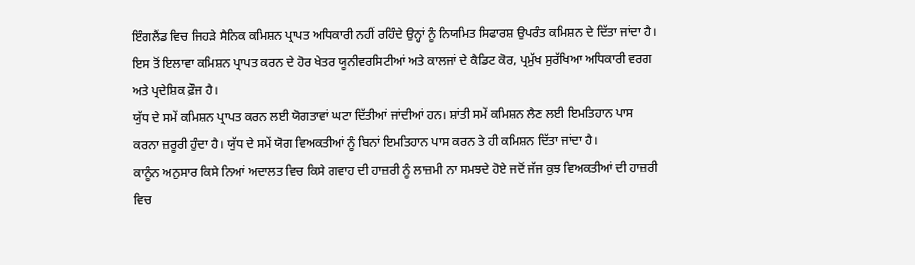ਇੰਗਲੈਂਡ ਵਿਚ ਜਿਹੜੇ ਸੈਨਿਕ ਕਮਿਸ਼ਨ ਪ੍ਰਾਪਤ ਅਧਿਕਾਰੀ ਨਹੀਂ ਰਹਿੰਦੇ ਉਨ੍ਹਾਂ ਨੂੰ ਨਿਯਮਿਤ ਸਿਫਾਰਸ਼ ਉਪਰੰਤ ਕਮਿਸ਼ਨ ਦੇ ਦਿੱਤਾ ਜਾਂਦਾ ਹੈ। ਇਸ ਤੋਂ ਇਲਾਵਾ ਕਮਿਸ਼ਨ ਪ੍ਰਾਪਤ ਕਰਨ ਦੇ ਹੋਰ ਖੇਤਰ ਯੂਨੀਵਰਸਿਟੀਆਂ ਅਤੇ ਕਾਲਜਾਂ ਦੇ ਕੈਡਿਟ ਕੋਰ, ਪ੍ਰਮੁੱਖ ਸੁਰੱਖਿਆ ਅਧਿਕਾਰੀ ਵਰਗ ਅਤੇ ਪ੍ਰਦੇਸ਼ਿਕ ਫ਼ੌਜ ਹੈ।
ਯੁੱਧ ਦੇ ਸਮੇਂ ਕਮਿਸ਼ਨ ਪ੍ਰਾਪਤ ਕਰਨ ਲਈ ਯੋਗਤਾਵਾਂ ਘਟਾ ਦਿੱਤੀਆਂ ਜਾਂਦੀਆਂ ਹਨ। ਸ਼ਾਂਤੀ ਸਮੇਂ ਕਮਿਸ਼ਨ ਲੈਣ ਲਈ ਇਮਤਿਹਾਨ ਪਾਸ ਕਰਨਾ ਜ਼ਰੂਰੀ ਹੁੰਦਾ ਹੈ। ਯੁੱਧ ਦੇ ਸਮੇਂ ਯੋਗ ਵਿਅਕਤੀਆਂ ਨੂੰ ਬਿਨਾਂ ਇਮਤਿਹਾਨ ਪਾਸ ਕਰਨ ਤੇ ਹੀ ਕਮਿਸ਼ਨ ਦਿੱਤਾ ਜਾਂਦਾ ਹੈ।
ਕਾਨੂੰਨ ਅਨੁਸਾਰ ਕਿਸੇ ਨਿਆਂ ਅਦਾਲਤ ਵਿਚ ਕਿਸੇ ਗਵਾਹ ਦੀ ਹਾਜ਼ਰੀ ਨੂੰ ਲਾਜ਼ਮੀ ਨਾ ਸਮਝਦੇ ਹੋਏ ਜਦੋਂ ਜੱਜ ਕੁਝ ਵਿਅਕਤੀਆਂ ਦੀ ਹਾਜ਼ਰੀ ਵਿਚ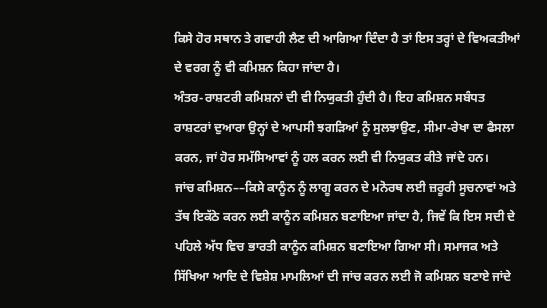ਕਿਸੇ ਹੋਰ ਸਥਾਨ ਤੇ ਗਵਾਹੀ ਲੈਣ ਦੀ ਆਗਿਆ ਦਿੰਦਾ ਹੈ ਤਾਂ ਇਸ ਤਰ੍ਹਾਂ ਦੇ ਵਿਅਕਤੀਆਂ ਦੇ ਵਰਗ ਨੂੰ ਵੀ ਕਮਿਸ਼ਨ ਕਿਹਾ ਜਾਂਦਾ ਹੈ।
ਅੰਤਰ-ਰਾਸ਼ਟਰੀ ਕਮਿਸ਼ਨਾਂ ਦੀ ਵੀ ਨਿਯੁਕਤੀ ਹੁੰਦੀ ਹੈ। ਇਹ ਕਮਿਸ਼ਨ ਸਬੰਧਤ ਰਾਸ਼ਟਰਾਂ ਦੁਆਰਾ ਉਨ੍ਹਾਂ ਦੇ ਆਪਸੀ ਝਗੜਿਆਂ ਨੂੰ ਸੁਲਝਾਉਣ, ਸੀਮਾ-ਰੇਖਾ ਦਾ ਫੈਸਲਾ ਕਰਨ, ਜਾਂ ਹੋਰ ਸਮੱਸਿਆਵਾਂ ਨੂੰ ਹਲ ਕਰਨ ਲਈ ਵੀ ਨਿਯੁਕਤ ਕੀਤੇ ਜਾਂਦੇ ਹਨ।
ਜਾਂਚ ਕਮਿਸ਼ਨ––ਕਿਸੇ ਕਾਨੂੰਨ ਨੂੰ ਲਾਗੂ ਕਰਨ ਦੇ ਮਨੋਰਥ ਲਈ ਜ਼ਰੂਰੀ ਸੂਚਨਾਵਾਂ ਅਤੇ ਤੱਥ ਇਕੱਠੇ ਕਰਨ ਲਈ ਕਾਨੂੰਨ ਕਮਿਸ਼ਨ ਬਣਾਇਆ ਜਾਂਦਾ ਹੈ, ਜਿਵੇਂ ਕਿ ਇਸ ਸਦੀ ਦੇ ਪਹਿਲੇ ਅੱਧ ਵਿਚ ਭਾਰਤੀ ਕਾਨੂੰਨ ਕਮਿਸ਼ਨ ਬਣਾਇਆ ਗਿਆ ਸੀ। ਸਮਾਜਕ ਅਤੇ ਸਿੱਖਿਆ ਆਦਿ ਦੇ ਵਿਸ਼ੇਸ਼ ਮਾਮਲਿਆਂ ਦੀ ਜਾਂਚ ਕਰਨ ਲਈ ਜੋ ਕਮਿਸ਼ਨ ਬਣਾਏ ਜਾਂਦੇ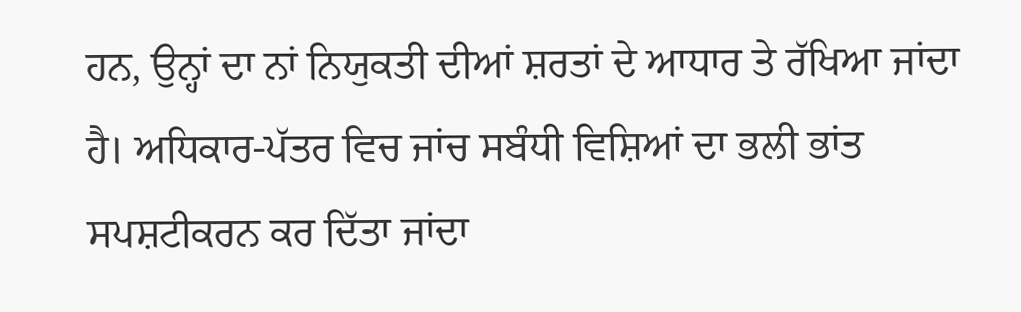ਹਨ, ਉਨ੍ਹਾਂ ਦਾ ਨਾਂ ਨਿਯੁਕਤੀ ਦੀਆਂ ਸ਼ਰਤਾਂ ਦੇ ਆਧਾਰ ਤੇ ਰੱਖਿਆ ਜਾਂਦਾ ਹੈ। ਅਧਿਕਾਰ-ਪੱਤਰ ਵਿਚ ਜਾਂਚ ਸਬੰਧੀ ਵਿਸ਼ਿਆਂ ਦਾ ਭਲੀ ਭਾਂਤ ਸਪਸ਼ਟੀਕਰਨ ਕਰ ਦਿੱਤਾ ਜਾਂਦਾ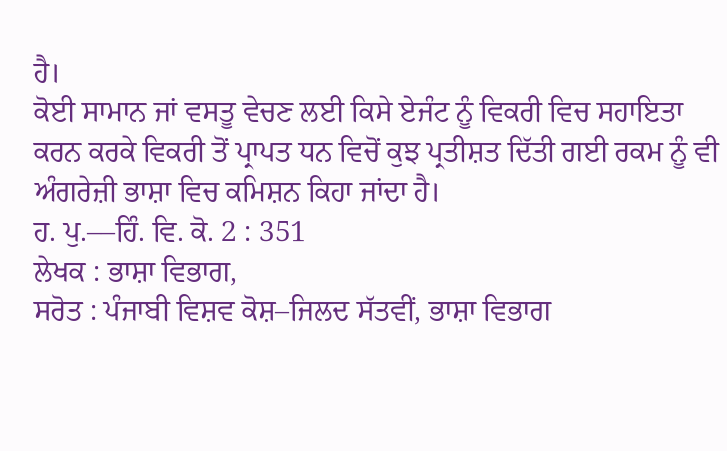ਹੈ।
ਕੋਈ ਸਾਮਾਨ ਜਾਂ ਵਸਤੂ ਵੇਚਣ ਲਈ ਕਿਸੇ ਏਜੰਟ ਨੂੰ ਵਿਕਰੀ ਵਿਚ ਸਹਾਇਤਾ ਕਰਨ ਕਰਕੇ ਵਿਕਰੀ ਤੋਂ ਪ੍ਰਾਪਤ ਧਨ ਵਿਚੋਂ ਕੁਝ ਪ੍ਰਤੀਸ਼ਤ ਦਿੱਤੀ ਗਈ ਰਕਮ ਨੂੰ ਵੀ ਅੰਗਰੇਜ਼ੀ ਭਾਸ਼ਾ ਵਿਚ ਕਮਿਸ਼ਨ ਕਿਹਾ ਜਾਂਦਾ ਹੈ।
ਹ. ਪੁ.––ਹਿੰ. ਵਿ. ਕੋ. 2 : 351
ਲੇਖਕ : ਭਾਸ਼ਾ ਵਿਭਾਗ,
ਸਰੋਤ : ਪੰਜਾਬੀ ਵਿਸ਼ਵ ਕੋਸ਼–ਜਿਲਦ ਸੱਤਵੀਂ, ਭਾਸ਼ਾ ਵਿਭਾਗ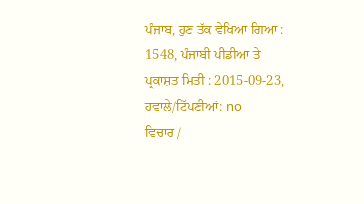ਪੰਜਾਬ, ਹੁਣ ਤੱਕ ਵੇਖਿਆ ਗਿਆ : 1548, ਪੰਜਾਬੀ ਪੀਡੀਆ ਤੇ ਪ੍ਰਕਾਸ਼ਤ ਮਿਤੀ : 2015-09-23, ਹਵਾਲੇ/ਟਿੱਪਣੀਆਂ: no
ਵਿਚਾਰ /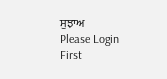ਸੁਝਾਅ
Please Login First